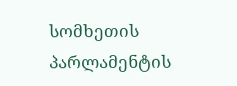სომხეთის პარლამენტის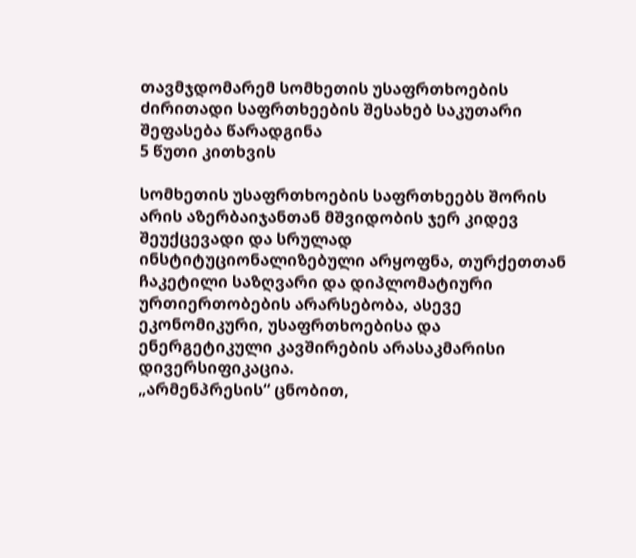თავმჯდომარემ სომხეთის უსაფრთხოების ძირითადი საფრთხეების შესახებ საკუთარი შეფასება წარადგინა
5 წუთი კითხვის

სომხეთის უსაფრთხოების საფრთხეებს შორის არის აზერბაიჯანთან მშვიდობის ჯერ კიდევ შეუქცევადი და სრულად ინსტიტუციონალიზებული არყოფნა, თურქეთთან ჩაკეტილი საზღვარი და დიპლომატიური ურთიერთობების არარსებობა, ასევე ეკონომიკური, უსაფრთხოებისა და ენერგეტიკული კავშირების არასაკმარისი დივერსიფიკაცია.
„არმენპრესის“ ცნობით,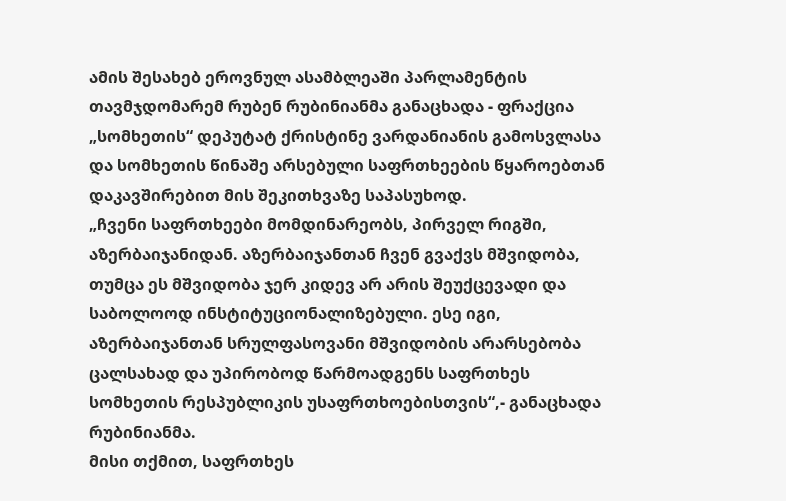ამის შესახებ ეროვნულ ასამბლეაში პარლამენტის თავმჯდომარემ რუბენ რუბინიანმა განაცხადა - ფრაქცია „სომხეთის“ დეპუტატ ქრისტინე ვარდანიანის გამოსვლასა და სომხეთის წინაშე არსებული საფრთხეების წყაროებთან დაკავშირებით მის შეკითხვაზე საპასუხოდ.
„ჩვენი საფრთხეები მომდინარეობს, პირველ რიგში, აზერბაიჯანიდან. აზერბაიჯანთან ჩვენ გვაქვს მშვიდობა, თუმცა ეს მშვიდობა ჯერ კიდევ არ არის შეუქცევადი და საბოლოოდ ინსტიტუციონალიზებული. ესე იგი, აზერბაიჯანთან სრულფასოვანი მშვიდობის არარსებობა ცალსახად და უპირობოდ წარმოადგენს საფრთხეს სომხეთის რესპუბლიკის უსაფრთხოებისთვის“,- განაცხადა რუბინიანმა.
მისი თქმით, საფრთხეს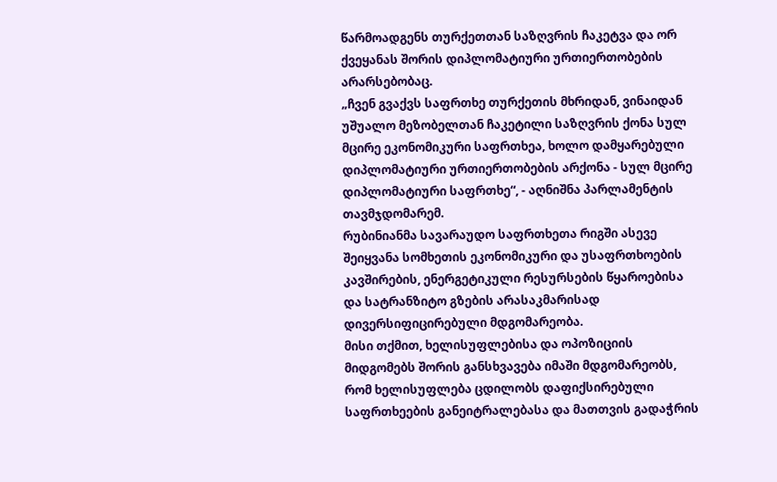წარმოადგენს თურქეთთან საზღვრის ჩაკეტვა და ორ ქვეყანას შორის დიპლომატიური ურთიერთობების არარსებობაც.
„ჩვენ გვაქვს საფრთხე თურქეთის მხრიდან, ვინაიდან უშუალო მეზობელთან ჩაკეტილი საზღვრის ქონა სულ მცირე ეკონომიკური საფრთხეა, ხოლო დამყარებული დიპლომატიური ურთიერთობების არქონა - სულ მცირე დიპლომატიური საფრთხე“, - აღნიშნა პარლამენტის თავმჯდომარემ.
რუბინიანმა სავარაუდო საფრთხეთა რიგში ასევე შეიყვანა სომხეთის ეკონომიკური და უსაფრთხოების კავშირების, ენერგეტიკული რესურსების წყაროებისა და სატრანზიტო გზების არასაკმარისად დივერსიფიცირებული მდგომარეობა.
მისი თქმით, ხელისუფლებისა და ოპოზიციის მიდგომებს შორის განსხვავება იმაში მდგომარეობს, რომ ხელისუფლება ცდილობს დაფიქსირებული საფრთხეების განეიტრალებასა და მათთვის გადაჭრის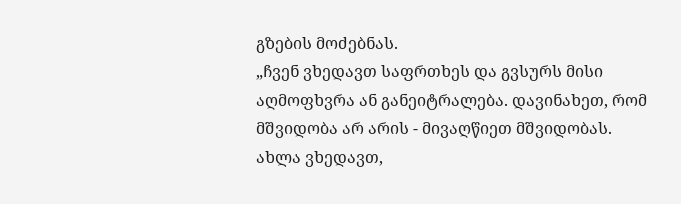გზების მოძებნას.
„ჩვენ ვხედავთ საფრთხეს და გვსურს მისი აღმოფხვრა ან განეიტრალება. დავინახეთ, რომ მშვიდობა არ არის - მივაღწიეთ მშვიდობას. ახლა ვხედავთ,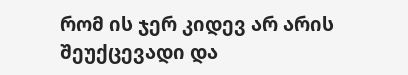რომ ის ჯერ კიდევ არ არის შეუქცევადი და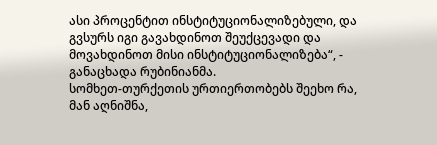ასი პროცენტით ინსტიტუციონალიზებული, და გვსურს იგი გავახდინოთ შეუქცევადი და მოვახდინოთ მისი ინსტიტუციონალიზება“, - განაცხადა რუბინიანმა.
სომხეთ-თურქეთის ურთიერთობებს შეეხო რა, მან აღნიშნა,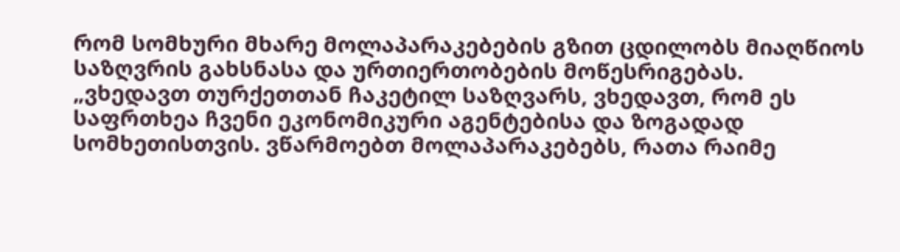რომ სომხური მხარე მოლაპარაკებების გზით ცდილობს მიაღწიოს საზღვრის გახსნასა და ურთიერთობების მოწესრიგებას.
„ვხედავთ თურქეთთან ჩაკეტილ საზღვარს, ვხედავთ, რომ ეს საფრთხეა ჩვენი ეკონომიკური აგენტებისა და ზოგადად სომხეთისთვის. ვწარმოებთ მოლაპარაკებებს, რათა რაიმე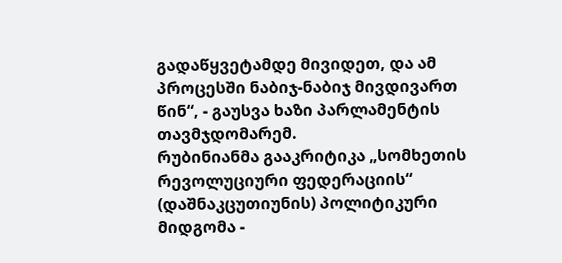გადაწყვეტამდე მივიდეთ, და ამ პროცესში ნაბიჯ-ნაბიჯ მივდივართ წინ“, - გაუსვა ხაზი პარლამენტის თავმჯდომარემ.
რუბინიანმა გააკრიტიკა „სომხეთის რევოლუციური ფედერაციის“ (დაშნაკცუთიუნის) პოლიტიკური მიდგომა -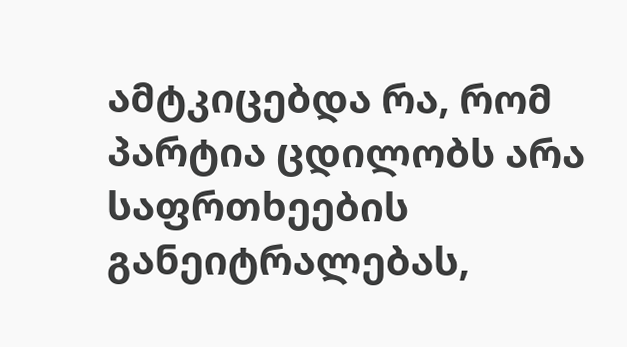ამტკიცებდა რა, რომ პარტია ცდილობს არა საფრთხეების განეიტრალებას,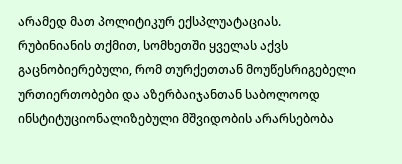არამედ მათ პოლიტიკურ ექსპლუატაციას.
რუბინიანის თქმით, სომხეთში ყველას აქვს გაცნობიერებული, რომ თურქეთთან მოუწესრიგებელი ურთიერთობები და აზერბაიჯანთან საბოლოოდ ინსტიტუციონალიზებული მშვიდობის არარსებობა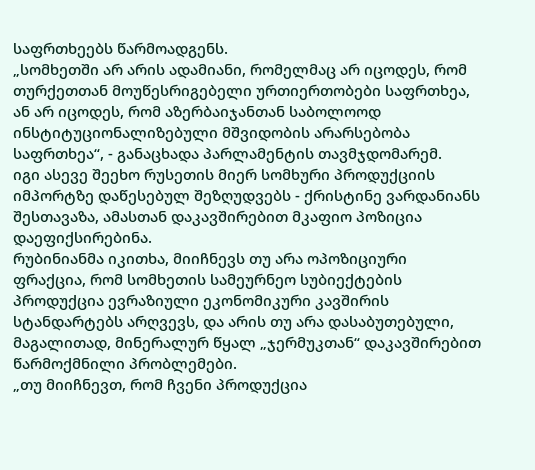საფრთხეებს წარმოადგენს.
„სომხეთში არ არის ადამიანი, რომელმაც არ იცოდეს, რომ თურქეთთან მოუწესრიგებელი ურთიერთობები საფრთხეა, ან არ იცოდეს, რომ აზერბაიჯანთან საბოლოოდ ინსტიტუციონალიზებული მშვიდობის არარსებობა საფრთხეა“, - განაცხადა პარლამენტის თავმჯდომარემ.
იგი ასევე შეეხო რუსეთის მიერ სომხური პროდუქციის იმპორტზე დაწესებულ შეზღუდვებს - ქრისტინე ვარდანიანს შესთავაზა, ამასთან დაკავშირებით მკაფიო პოზიცია დაეფიქსირებინა.
რუბინიანმა იკითხა, მიიჩნევს თუ არა ოპოზიციური ფრაქცია, რომ სომხეთის სამეურნეო სუბიექტების პროდუქცია ევრაზიული ეკონომიკური კავშირის სტანდარტებს არღვევს, და არის თუ არა დასაბუთებული, მაგალითად, მინერალურ წყალ „ჯერმუკთან“ დაკავშირებით წარმოქმნილი პრობლემები.
„თუ მიიჩნევთ, რომ ჩვენი პროდუქცია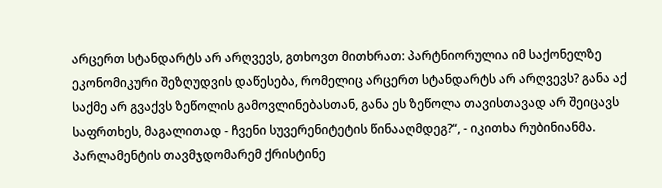არცერთ სტანდარტს არ არღვევს, გთხოვთ მითხრათ: პარტნიორულია იმ საქონელზე ეკონომიკური შეზღუდვის დაწესება, რომელიც არცერთ სტანდარტს არ არღვევს? განა აქ საქმე არ გვაქვს ზეწოლის გამოვლინებასთან, განა ეს ზეწოლა თავისთავად არ შეიცავს საფრთხეს, მაგალითად - ჩვენი სუვერენიტეტის წინააღმდეგ?“, - იკითხა რუბინიანმა.
პარლამენტის თავმჯდომარემ ქრისტინე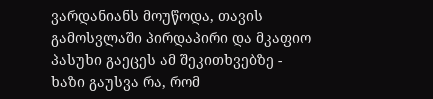ვარდანიანს მოუწოდა, თავის გამოსვლაში პირდაპირი და მკაფიო პასუხი გაეცეს ამ შეკითხვებზე - ხაზი გაუსვა რა, რომ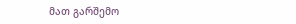მათ გარშემო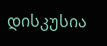დისკუსია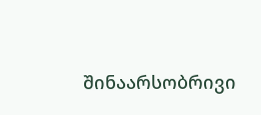შინაარსობრივი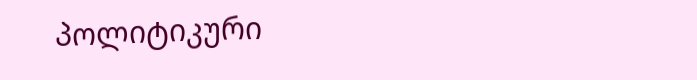პოლიტიკური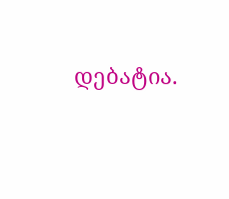დებატია.